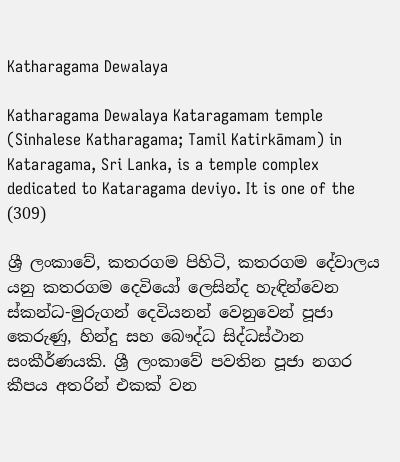Katharagama Dewalaya

Katharagama Dewalaya Kataragamam temple (Sinhalese Katharagama; Tamil Katirkāmam) in Kataragama, Sri Lanka, is a temple complex dedicated to Kataragama deviyo. It is one of the
(309)

ශ්‍රී ලංකාවේ, කතරගම පිහිටි, කතරගම දේවාලය යනු කතරගම දෙවියෝ ලෙසින්ද හැඳින්වෙන ස්කන්ධ-මුරුගන් දෙවියනන් වෙනුවෙන් පූජා කෙරුණු, හින්දු සහ බෞද්ධ සිද්ධස්ථාන සංකීර්ණයකි. ශ්‍රී ලංකාවේ පවතින පූජා නගර කීපය අතරින් එකක් වන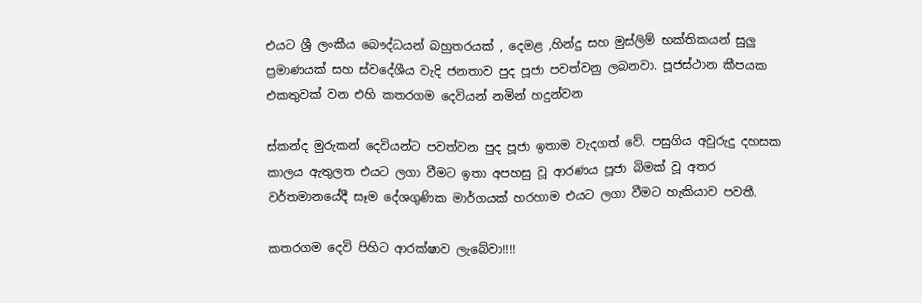එයට ශ්‍රී ලංකීය බෞද්ධයන් බහුතරයක් , දෙමළ ,හින්දු සහ මුස්ලිම් භක්තිකයන් සුලු ප්‍රමාණයක් සහ ස්වදේශීය වැදි ජනතාව පුද පූජා පවත්වනු ලබනවා. පූජස්ථාන කීපයක එකතුවක් වන එහි කතරගම දෙවියන් නමින් හදුන්වන

ස්කන්ද මුරුකන් දෙවියන්ට පවත්වන පුද පූජා ඉතාම වැදගත් වේ. පසුගිය අවුරුදු දහසක කාලය ඇතුලත එයට ලගා වීමට ඉතා අපහසු වූ ආරණය පූජා බිමක් වූ අතර වර්තමානයේදී සෑම දේශගුණික මාර්ගයක් හරහාම එයට ලගා වීමට හැකියාව පවතී.

කතරගම දෙවි පිහිට ආරක්ෂාව ලැබේවා!!!!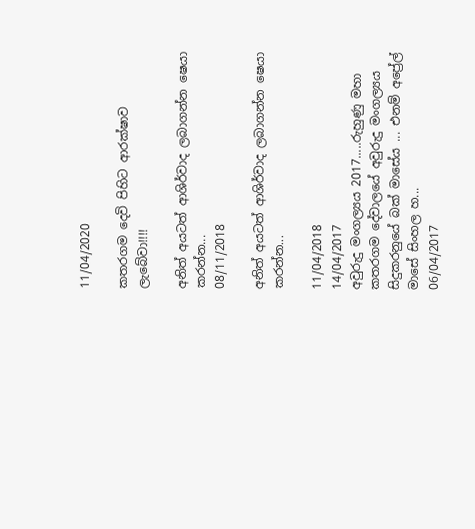11/04/2020

කතරගම දෙවි පිහිට ආරක්ෂාව ලැබේවා!!!!

අනිත් අයටත් ආශිර්වාද ලබාගන්න ෂෙයා කරන්න...
08/11/2018

අනිත් අයටත් ආශිර්වාද ලබාගන්න ෂෙයා කරන්න...

11/04/2018
14/04/2017
අවුරුදු මංගල්‍යය 2017.....රුහුණු මහා කතරගම දේවාලයේ අවුරුදු මංගල්‍යය සිදුකරනුයේ බක් මාසේය ... එනම් අප්‍රේල් මාසේ සිංහල හ...
06/04/2017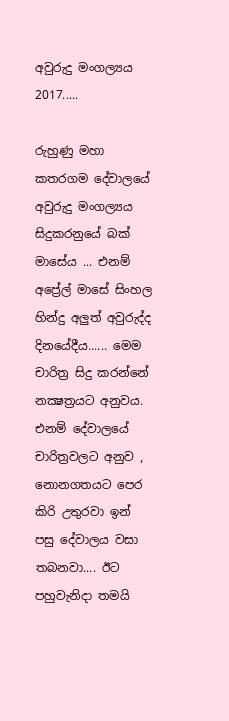අවුරුදු මංගල්‍යය 2017.....

රුහුණු මහා කතරගම දේවාලයේ අවුරුදු මංගල්‍යය සිදුකරනුයේ බක් මාසේය ... එනම් අප්‍රේල් මාසේ සිංහල හින්දු අලුත් අවුරුද්ද දිනයේදීය...... මෙම චාරිත්‍ර සිදු කරන්නේ නක්‍ෂත්‍රයට අනුවය. එනම් දේවාලයේ චාරිත්‍රවලට අනුව , නොනගතයට පෙර කිරි උතුරවා ඉන් පසු දේවාලය වසා තබනවා.... ඊට පහුවැනිදා තමයි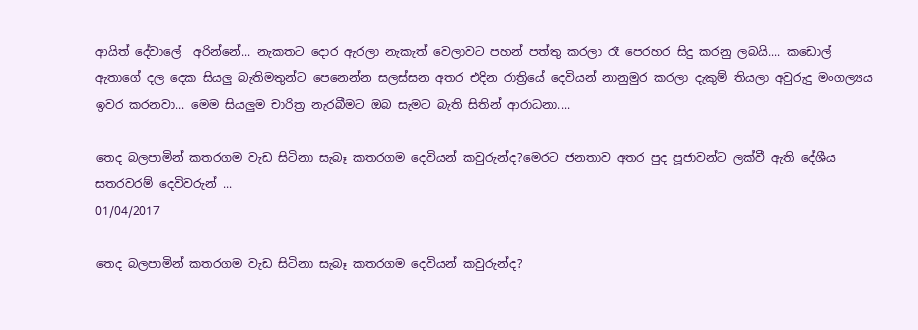ආයිත් දේවාලේ ‍ අරින්නේ... නැකතට දොර ඇරලා නැකැත් වෙලාවට පහන් පත්තු කරලා රෑ පෙරහර සිදු කරනු ලබයි.... කඩොල් ඇතාගේ දල දෙක සියලු බැතිමතුන්ට පෙනෙන්න සලස්සන අතර එදින රාත්‍රියේ දෙවියන් නානුමුර කරලා දැකුම් තියලා අවුරුදු මංගල්‍යය ඉවර කරනවා... මෙම සියලුම චාරිත්‍ර නැරබීමට ඔබ සැමට බැති සිතින් ආරාධනා....

තෙද බලපාමින් කතරගම වැඩ සිටිනා සැබෑ කතරගම දෙවියන් කවුරුන්ද?මෙරට ජනතාව අතර පුද පූජාවන්ට ලක්වී ඇති දේශීය සතරවරම් දෙවිවරුන් ...
01/04/2017

තෙද බලපාමින් කතරගම වැඩ සිටිනා සැබෑ කතරගම දෙවියන් කවුරුන්ද?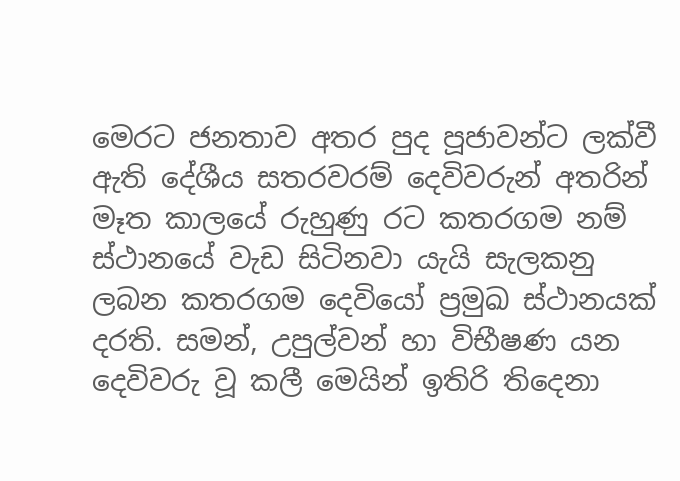මෙරට ජනතාව අතර පුද පූජාවන්ට ලක්වී ඇති දේශීය සතරවරම් දෙවිවරුන් අතරින් මෑත කාලයේ රුහුණු රට කතරගම නම් ස්ථානයේ වැඩ සිටිනවා යැයි සැලකනු ලබන කතරගම දෙවියෝ ප්‍රමුඛ ස්ථානයක් දරති. සමන්, උපුල්වන් හා විභීෂණ යන දෙවිවරු වූ කලී මෙයින් ඉතිරි තිදෙනා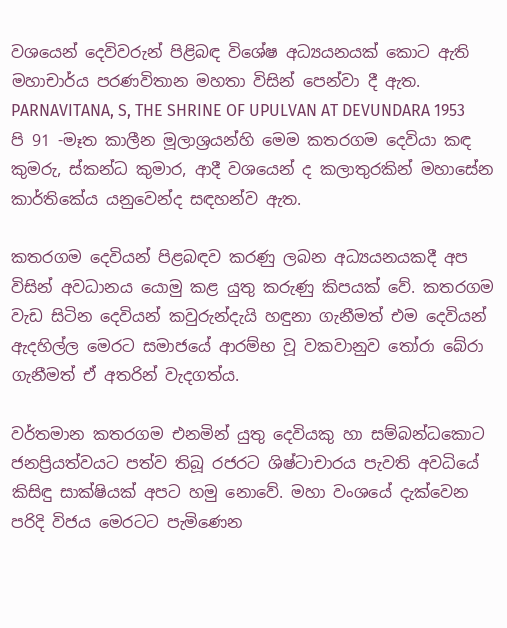වශයෙන් දෙවිවරුන් පිළිබඳ විශේෂ අධ්‍යයනයක් කොට ඇති මහාචාර්ය පරණවිතාන මහතා විසින් පෙන්වා දී ඇත. PARNAVITANA, S, THE SHRINE OF UPULVAN AT DEVUNDARA 1953 පි 91 -මෑත කාලීන මූලාශ්‍රයන්හි මෙම කතරගම දෙවියා කඳ කුමරු, ස්කන්ධ කුමාර, ආදී වශයෙන් ද කලාතුරකින් මහාසේන කාර්තිකේය යනුවෙන්ද සඳහන්ව ඇත.

කතරගම දෙවියන් පිළබඳව කරණු ලබන අධ්‍යයනයකදී අප විසින් අවධානය යොමු කළ යුතු කරුණු කිපයක් වේ. කතරගම වැඩ සිටින දෙවියන් කවුරුන්දැයි හඳුනා ගැනීමත් එම දෙවියන් ඇදහිල්ල මෙරට සමාජයේ ආරම්භ වූ වකවානුව තෝරා බේරා ගැනීමත් ඒ අතරින් වැදගත්ය.

වර්තමාන කතරගම එනමින් යුතු දෙවියකු හා සම්බන්ධකොට ජනප්‍රියත්වයට පත්ව තිබූ රජරට ශිෂ්ටාචාරය පැවති අවධියේ කිසිඳු සාක්ෂියක් අපට හමු නොවේ. මහා වංශයේ දැක්වෙන පරිදි විජය මෙරටට පැමිණෙන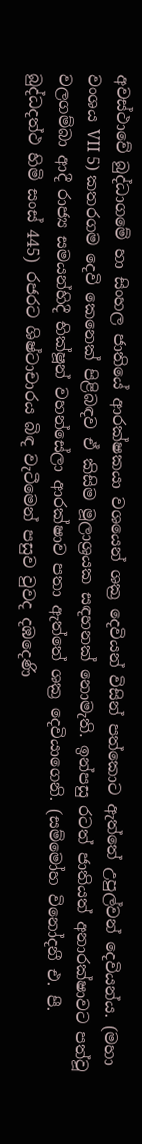අවස්ථාවේ බුද්ධාගමේ හා සිංහල ජාතියේ ආරක්ෂකයා වශයෙන් ශක්‍ර දෙවියන් විසින් පත්කොට ඇත්තේ උපුල්වන් දෙවියන්ය. (මහා වංශය VII 5) කතරගම දෙවි කෙනෙක් පිළිබඳව ඒ කිසිම මූලාශ්‍රයක සඳහනක් නොමැති. ඉන්පසු රටත් ජාතියත් අනාරක්ෂාවට පත්වූ වලගම්බා ආදී රාජ්‍ය සමයන්හිදී භික්ෂූන් වහන්සේලා ආරක්ෂාව පතා ඇත්තේ ශක්‍ර දෙවියාගෙනි. (සම්මෝහ විනෝදනී එ. පී. බුද්ධදත්ථ හිමි සංස් 445) රජරට ශිෂ්ටාචාරය බිඳ වැටීමෙන් පසුව වුවද දඹදෙණි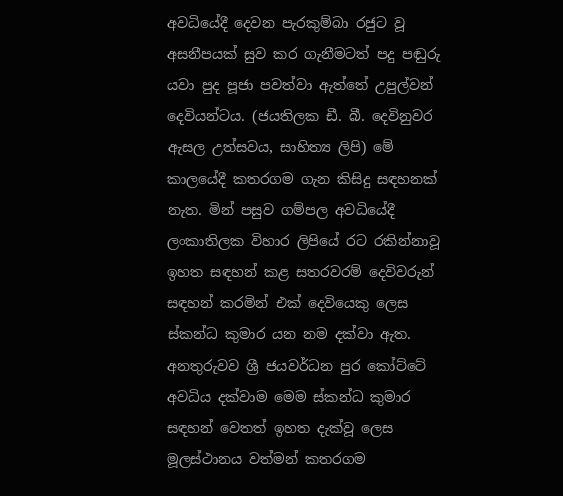අවධියේදී දෙවන පැරකුම්බා රජුට වූ අසනීපයක් සුව කර ගැනීමටත් පදු පඬුරු යවා පුද පූජා පවත්වා ඇත්තේ උපුල්වන් දෙවියන්ටය. (ජයතිලක ඩී. බී. දෙවිනුවර ඇසල උත්සවය, සාහිත්‍ය ලිපි) මේ කාලයේදී කතරගම ගැන කිසිදු සඳහනක් නැත. මින් පසුව ගම්පල අවධියේදී ලංකාතිලක විහාර ලිපියේ රට රකින්නාවූ ඉහත සඳහන් කළ සතරවරම් දෙවිවරුන් සඳහන් කරමින් එක් දෙවියෙකු ලෙස ස්කන්ධ කුමාර යන නම දක්වා ඇත. අනතුරුවව ශ්‍රී ජයවර්ධන පුර කෝට්ටේ අවධිය දක්වාම මෙම ස්කන්ධ කුමාර සඳහන් වෙතත් ඉහත දැක්වූ ලෙස මූලස්ථානය වත්මන් කතරගම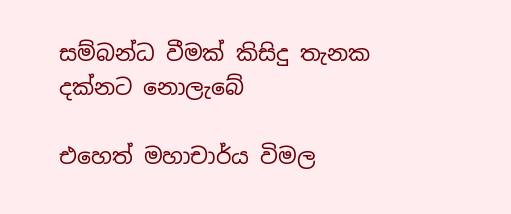සම්බන්ධ වීමක් කිසිදු තැනක දක්නට නොලැබේ

එහෙත් මහාචාර්ය විමල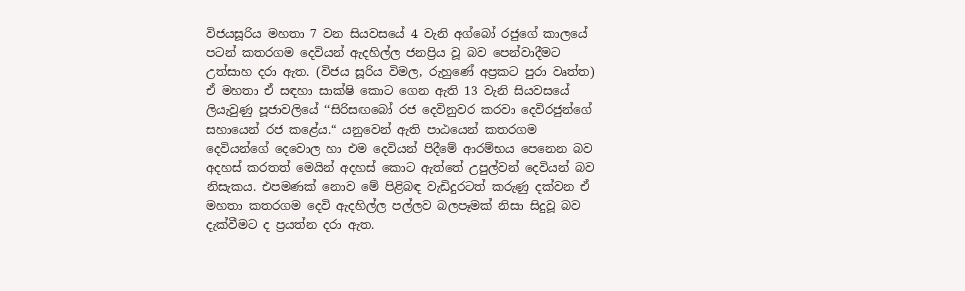විජයසූරිය මහතා 7 වන සියවසයේ 4 වැනි අග්බෝ රජුගේ කාලයේ පටන් කතරගම දෙවියන් ඇදහිල්ල ජනප්‍රිය වූ බව පෙන්වාදීමට උත්සාහ දරා ඇත. (විජය සූරිය විමල, රුහුණේ අප්‍රකට පුරා වෘත්ත) ඒ මහතා ඒ සඳහා සාක්ෂි කොට ගෙන ඇති 13 වැනි සියවසයේ ලියැවුණු පූජාවලියේ ‘‘සිරිසඟබෝ රජ දෙවිනුවර කරවා දෙවිරජුන්ගේ සහායෙන් රජ කළේය.“ යනුවෙන් ඇති පාඨයෙන් කතරගම දෙවියන්ගේ දෙවොල හා එම දෙවියන් පිදීමේ ආරම්භය පෙනෙන බව අදහස් කරතත් මෙයින් අදහස් කොට ඇත්තේ උපුල්වන් දෙවියන් බව නිසැකය. එපමණක් නොව මේ පිළිබඳ වැඩිදුරටත් කරුණු දක්වන ඒ මහතා කතරගම දෙවි ඇදහිල්ල පල්ලව බලපෑමක් නිසා සිදුවූ බව දැක්වීමට ද ප්‍රයත්න දරා ඇත.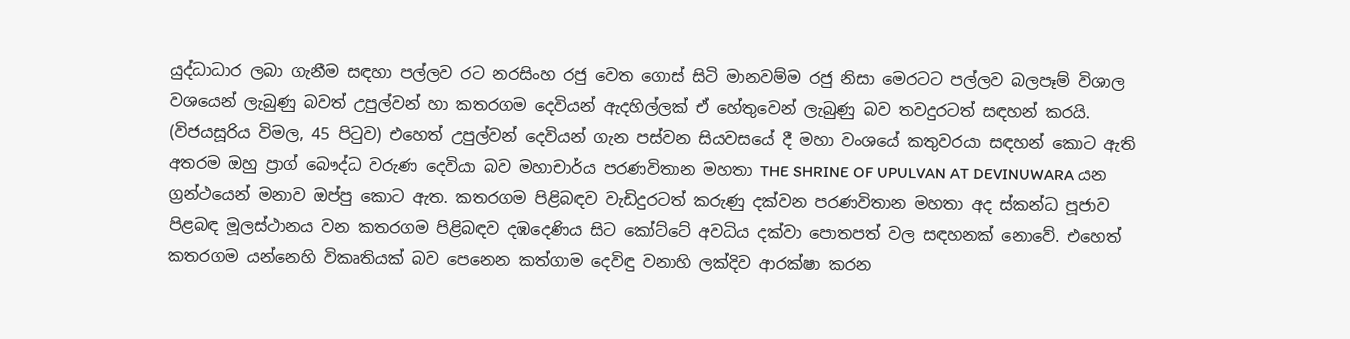යුද්ධාධාර ලබා ගැනීම සඳහා පල්ලව රට නරසිංහ රජු වෙත ගොස් සිටි මානවම්ම රජු නිසා මෙරටට පල්ලව බලපෑම් විශාල වශයෙන් ලැබුණු බවත් උපුල්වන් හා කතරගම දෙවියන් ඇදහිල්ලක් ඒ හේතුවෙන් ලැබුණු බව තවදුරටත් සඳහන් කරයි. (විජයසූරිය විමල, 45 පිටුව) එහෙත් උපුල්වන් දෙවියන් ගැන පස්වන සියවසයේ දී මහා වංශයේ කතුවරයා සඳහන් කොට ඇති අතරම ඔහු ප්‍රාග් බෞද්ධ වරුණ දෙවියා බව මහාචාර්ය පරණවිතාන මහතා THE SHRINE OF UPULVAN AT DEVINUWARA යන ග්‍රන්ථයෙන් මනාව ඔප්පු කොට ඇත. කතරගම පිළිබඳව වැඩිදුරටත් කරුණු දක්වන පරණවිතාන මහතා අද ස්කන්ධ පූජාව පිළබඳ මූලස්ථානය වන කතරගම පිළිබඳව දඹදෙණිය සිට කෝට්ටේ අවධිය දක්වා පොතපත් වල සඳහනක් නොවේ. එහෙත් කතරගම යන්නෙහි විකෘතියක් බව පෙනෙන කත්ගාම දෙවිඳු වනාහි ලක්දිව ආරක්ෂා කරන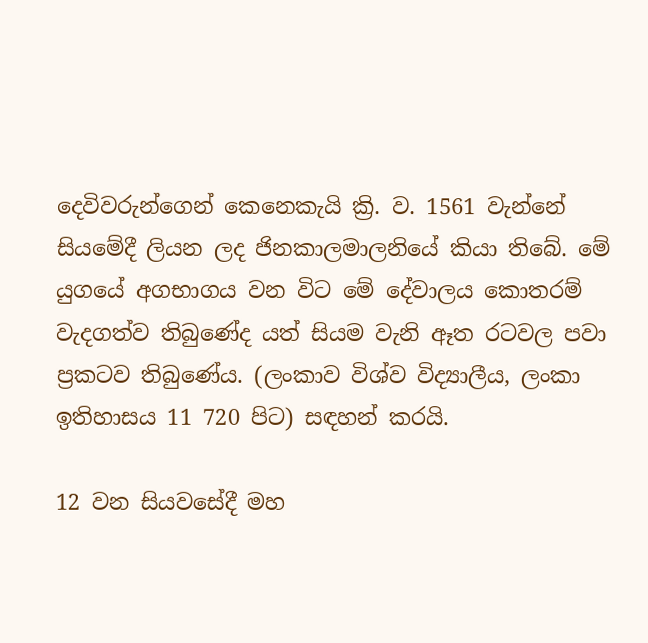දෙවිවරුන්ගෙන් කෙනෙකැයි ක්‍රි. ව. 1561 වැන්නේ සියමේදී ලියන ලද ජිනකාලමාලනියේ කියා තිබේ. මේ යුගයේ අගභාගය වන විට මේ දේවාලය කොතරම් වැදගත්ව තිබුණේද යත් සියම වැනි ඈත රටවල පවා ප්‍රකටව තිබුණේය. (ලංකාව විශ්ව විද්‍යාලීය, ලංකා ඉතිහාසය 11 720 පිට) සඳහන් කරයි.

12 වන සියවසේදී මහ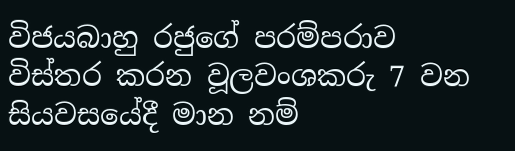විජයබාහු රජුගේ පරම්පරාව විස්තර කරන වූලවංශකරු 7 වන සියවසයේදී මාන නම්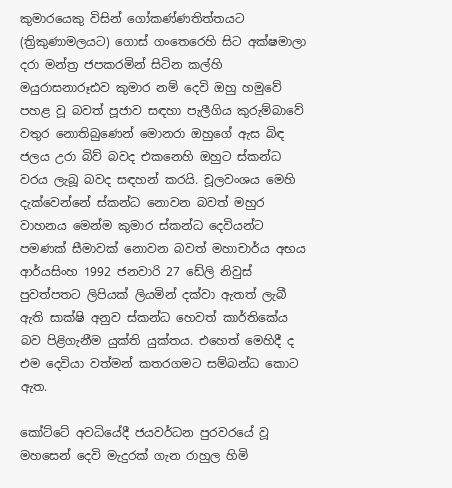කුමාරයෙකු විසින් ගෝකණ්ණතිත්තයට (ත්‍රිකුණාමලයට) ගොස් ගංතෙරෙහි සිට අක්ෂමාලා දරා මන්ත්‍ර ජපකරමින් සිටින කල්හි මයුරාසනාරූඪව කුමාර නම් දෙවි ඔහු හමුවේ පහළ වූ බවත් පූජාව සඳහා පැලීගිය කුරුම්බාවේ වතුර නොතිබුණෙන් මොනරා ඔහුගේ ඇස බිඳ ජලය උරා බිව් බවද එකනෙහි ඔහුට ස්කන්ධ වරය ලැබූ බවද සඳහන් කරයි. චූලවංශය මෙහි දැක්වෙන්නේ ස්කන්ධ නොවන බවත් මහුර වාහනය මෙන්ම කුමාර ස්කන්ධ දෙවියන්ට පමණක් සීමාවක් නොවන බවත් මහාචාර්ය අභය ආර්යසිංහ 1992 ජනවාරි 27 ඩේලි නිවුස් පුවත්පතට ලිපියක් ලියමින් දක්වා ඇතත් ලැබී ඇති සාක්ෂි අනුව ස්කන්ධ හෙවත් කාර්තිකේය බව පිළිගැනීම යුක්ති යුක්තය. එහෙත් මෙහිදී ද එම දෙවියා වත්මන් කතරගමට සම්බන්ධ කොට ඇත.

කෝට්ටේ අවධියේදී ජයවර්ධන පුරවරයේ වූ මහසෙන් දෙවි මැදුරක් ගැන රාහුල හිමි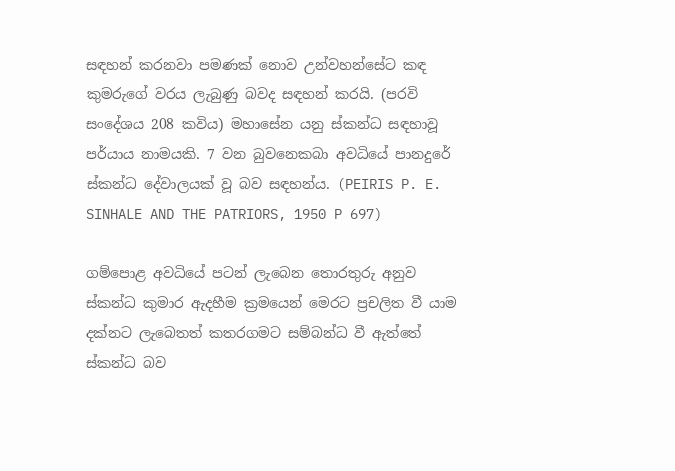සඳහන් කරනවා පමණක් නොව උන්වහන්සේට කඳ කුමරුගේ වරය ලැබුණු බවද සඳහන් කරයි. (පරවි සංදේශය 208 කවිය) මහාසේන යනු ස්කන්ධ සඳහාවූ පර්යාය නාමයකි. 7 වන බුවනෙකබා අවධියේ පානදුරේ ස්කන්ධ දේවාලයක් වූ බව සඳහන්ය. (PEIRIS P. E. SINHALE AND THE PATRIORS, 1950 P 697)

ගම්පොළ අවධියේ පටන් ලැබෙන තොරතුරු අනුව ස්කන්ධ කුමාර ඇදහීම ක්‍රමයෙන් මෙරට ප්‍රචලිත වී යාම දක්නට ලැබෙතත් කතරගමට සම්බන්ධ වී ඇත්තේ ස්කන්ධ බව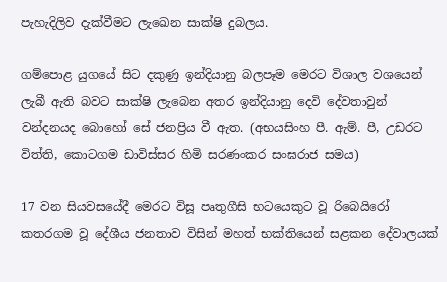පැහැදිලිව දැක්වීමට ලැඛෙන සාක්ෂි දුබලය.

ගම්පොළ යුගයේ සිට දකුණු ඉන්දියානු බලපෑම මෙරට විශාල වශයෙන් ලැබී ඇති බවට සාක්ෂි ලැබෙන අතර ඉන්දියානු දෙවි දේවතාවුන් වන්දනයද බොහෝ සේ ජනප්‍රිය වී ඇත. (අභයසිංහ පී. ඇම්. පී, උඩරට විත්ති, කොටගම ඩාවිස්සර හිමි සරණංකර සංඝරාජ සමය)

17 වන සියවසයේදී මෙරට විසූ පෘතුගීසි භටයෙකුට වූ රිබෙයිරෝ කතරගම වූ දේශීය ජනතාව විසින් මහත් භක්තියෙන් සළකන දේවාලයක්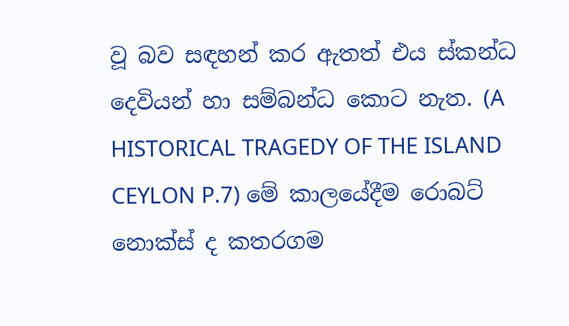වූ බව සඳහන් කර ඇතත් එය ස්කන්ධ දෙවියන් හා සම්බන්ධ කොට නැත. (A HISTORICAL TRAGEDY OF THE ISLAND CEYLON P.7) මේ කාලයේදීම රොබට් නොක්ස් ද කතරගම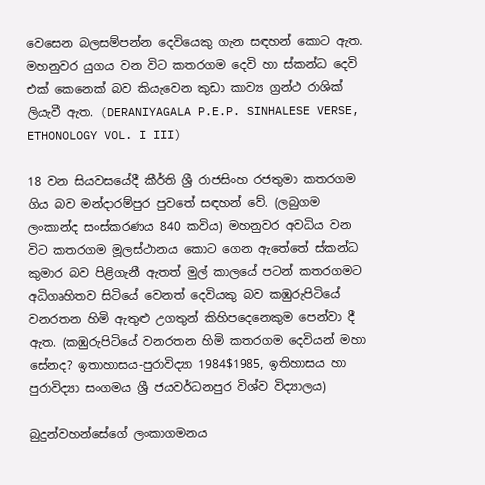වෙසෙන බලසම්පන්න දෙවියෙකු ගැන සඳහන් කොට ඇත. මහනුවර යුගය වන විට කතරගම දෙවි හා ස්කන්ධ දෙවි එක් කෙනෙක් බව කියැවෙන කුඩා කාව්‍ය ග්‍රන්ථ රාශික් ලියැවී ඇත. (DERANIYAGALA P.E.P. SINHALESE VERSE, ETHONOLOGY VOL. I III)

18 වන සියවසයේදී කීර්ති ශ්‍රී රාජසිංහ රජතුමා කතරගම ගිය බව මන්දාරම්පුර පුවතේ සඳහන් වේ. (ලබුගම ලංකාන්ද සංස්කරණය 840 කවිය) මහනුවර අවධිය වන විට කතරගම මූලස්ථානය කොට ගෙන ඇතේතේ ස්කන්ධ කුමාර බව පිළිගැනී ඇතත් මුල් කාලයේ පටන් කතරගමට අධිගෘහිතව සිටියේ වෙනත් දෙවියකු බව කඹුරුපිටියේ වනරතන හිමි ඇතුළු උගතුන් කිහිපදෙනෙකුම පෙන්වා දී ඇත. (කඹුරුපිටියේ වනරතන හිමි කතරගම දෙවියන් මහා සේනද? ඉතාහාසය-පුරාවිද්‍යා 1984$1985, ඉතිහාසය හා පුරාවිද්‍යා සංගමය ශ්‍රී ජයවර්ධනපුර විශ්ව විද්‍යාලය)

බුදුන්වහන්සේගේ ලංකාගමනය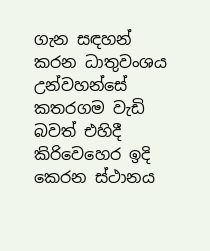ගැන සඳහන් කරන ධාතුවංශය උන්වහන්සේ කතරගම වැඩි බවත් එහිදී කිරිවෙහෙර ඉදි කෙරන ස්ථානය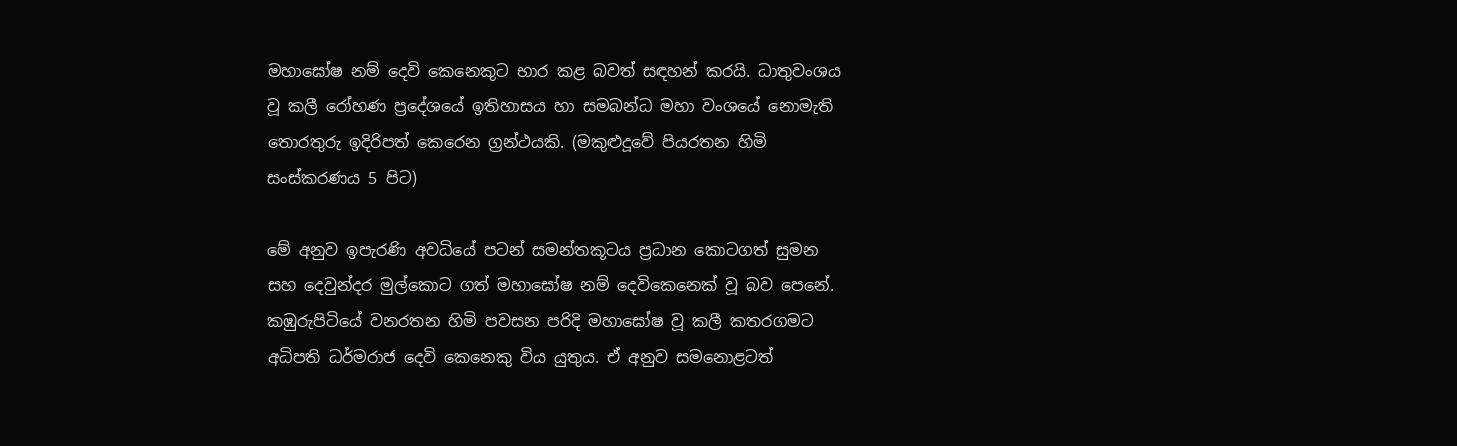මහාඝෝෂ නම් දෙවි කෙනෙකුට භාර කළ බවත් සඳහන් කරයි. ධාතුවංශය වූ කලී රෝහණ ප්‍රදේශයේ ඉතිහාසය හා සමබන්ධ මහා වංශයේ නොමැති තොරතුරු ඉදිරිපත් කෙරෙන ග්‍රන්ථයකි. (මකුළුදූවේ පියරතන හිමි සංස්කරණය 5 පිට)

මේ අනුව ඉපැරණි අවධියේ පටන් සමන්තකූටය ප්‍රධාන කොටගත් සුමන සහ දෙවුන්දර මුල්කොට ගත් මහාඝෝෂ නම් දෙවිකෙනෙක් වූ බව පෙනේ. කඹුරුපිටියේ වනරතන හිමි පවසන පරිදි මහාඝෝෂ වූ කලී කතරගමට අධිපති ධර්මරාජ දෙවි කෙනෙකු විය යුතුය. ඒ අනුව සමනොළටත්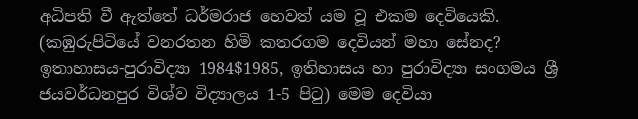අධිපති වී ඇත්තේ ධර්මරාජ හෙවත් යම වූ එකම දෙවියෙකි. (කඹුරුපිටියේ වනරතන හිමි කතරගම දෙවියන් මහා සේනද? ඉතාහාසය-පුරාවිද්‍යා 1984$1985, ඉතිහාසය හා පුරාවිද්‍යා සංගමය ශ්‍රී ජයවර්ධනපුර විශ්ව විද්‍යාලය 1-5 පිටු) මෙම දෙවියා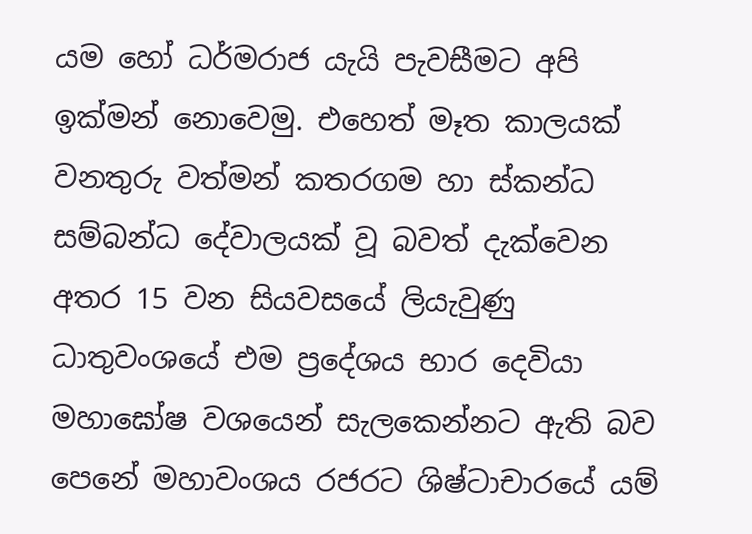යම හෝ ධර්මරාජ යැයි පැවසීමට අපි ඉක්මන් නොවෙමු. එහෙත් මෑත කාලයක් වනතුරු වත්මන් කතරගම හා ස්කන්ධ සම්බන්ධ දේවාලයක් වූ බවත් දැක්වෙන අතර 15 වන සියවසයේ ලියැවුණු ධාතුවංශයේ එම ප්‍රදේශය භාර දෙවියා මහාඝෝෂ වශයෙන් සැලකෙන්නට ඇති බව පෙනේ මහාවංශය රජරට ශිෂ්ටාචාරයේ යම්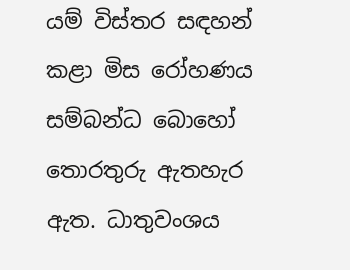යම් විස්තර සඳහන් කළා මිස රෝහණය සම්බන්ධ බොහෝ තොරතුරු ඇතහැර ඇත. ධාතුවංශය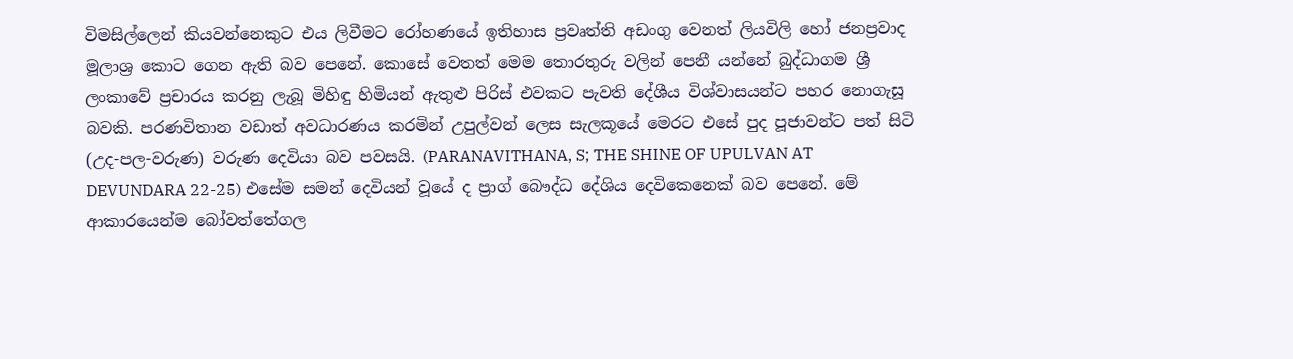විමසිල්ලෙන් කියවන්නෙකුට එය ලිවීමට රෝහණයේ ඉතිහාස ප්‍රවෘත්ති අඩංගු වෙනත් ලියවිලි හෝ ජනප්‍රවාද මූලාශ්‍ර කොට ගෙන ඇති බව පෙනේ. කොසේ වෙතත් මෙම තොරතුරු වලින් පෙනී යන්නේ බුද්ධාගම ශ්‍රී ලංකාවේ ප්‍රචාරය කරනු ලැබූ මිහිඳු හිමියන් ඇතුළු පිරිස් එවකට පැවති දේශීය විශ්වාසයන්ට පහර නොගැසූ බවකි. පරණවිතාන වඩාත් අවධාරණය කරමින් උපුල්වන් ලෙස සැලකූයේ මෙරට එසේ පුද පූජාවන්ට පත් සිටි (උද-පල-වරුණ) වරුණ දෙවියා බව පවසයි. (PARANAVITHANA, S; THE SHINE OF UPULVAN AT DEVUNDARA 22-25) එසේම සමන් දෙවියන් වූයේ ද ප්‍රාග් බෞද්ධ දේශිය දෙවිකෙනෙක් බව පෙනේ. මේ ආකාරයෙන්ම බෝවත්තේගල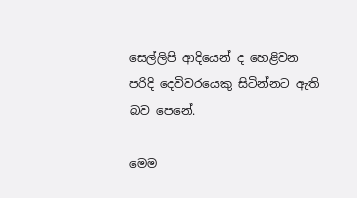සෙල්ලිපි ආදියෙන් ද හෙළිවන පරිදි දෙවිවරයෙකු සිටින්නට ඇති බව පෙනේ.

මෙම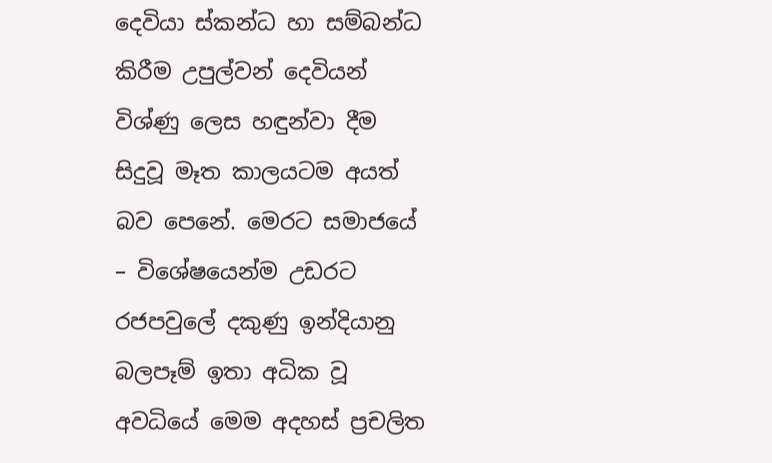දෙවියා ස්කන්ධ හා සම්බන්ධ කිරීම උපුල්වන් දෙවියන් විශ්ණු ලෙස හඳුන්වා දීම සිදුවූ මෑත කාලයටම අයත් බව පෙනේ. මෙරට සමාජයේ – විශේෂයෙන්ම උඩරට රජපවුලේ දකුණු ඉන්දියානු බලපෑම් ඉතා අධික වූ අවධියේ මෙම අදහස් ප්‍රචලිත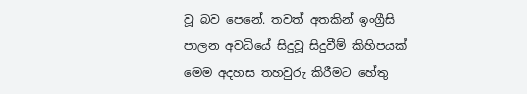වූ බව පෙනේ. තවත් අතකින් ඉංග්‍රීසි පාලන අවධියේ සිදුවූ සිදුවීම් කිහිපයක් මෙම අදහස තහවුරු කිරීමට හේතු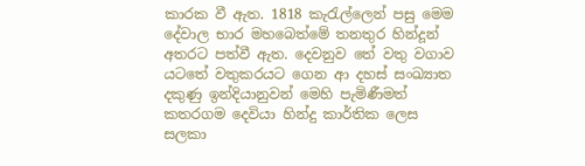කාරක වී ඇත. 1818 කැරැල්ලෙන් පසු මෙම දේවාල භාර මහබෙත්මේ තනතුර හින්දූන් අතරට පත්වී ඇත. දෙවනුව තේ වතු වගාව යටතේ වතුකරයට ගෙන ආ දහස් සංඛ්‍යාත දකුණු ඉන්දියානුවන් මෙහි පැමිණීමත් කතරගම දෙවියා හින්දු කාර්තික ලෙස සලකා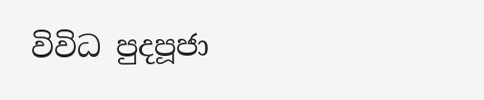විවිධ පුදපූජා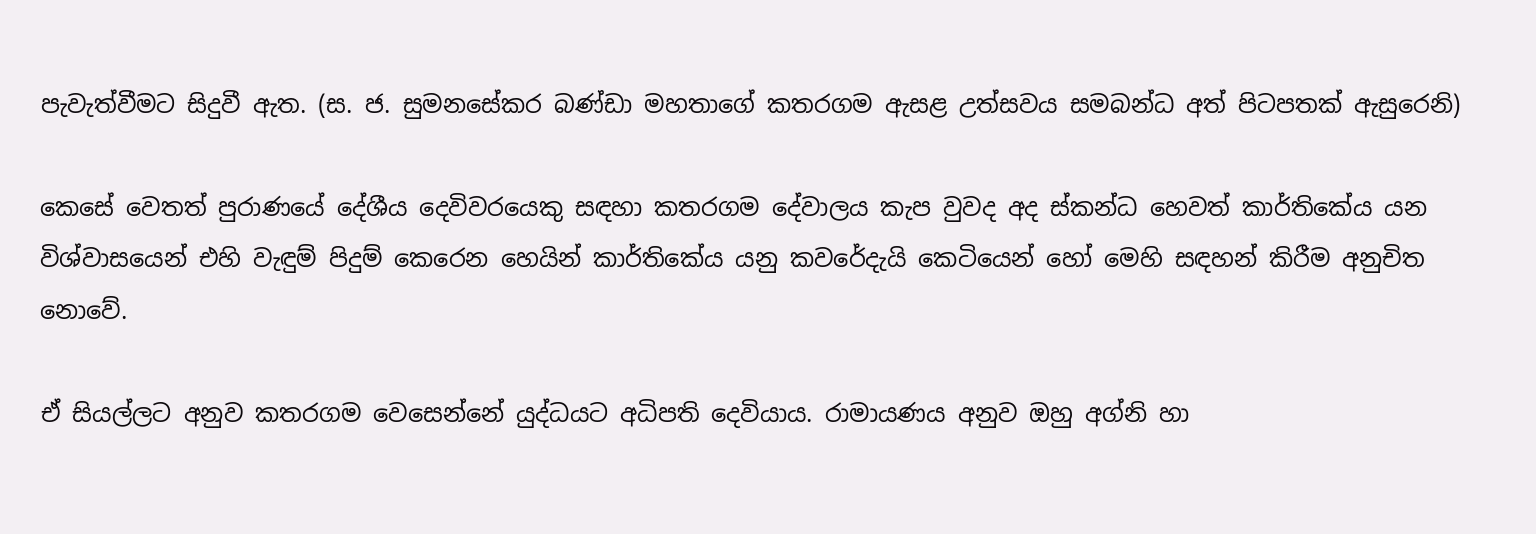පැවැත්වීමට සිදුවී ඇත. (ස. ජ. සුමනසේකර බණ්ඩා මහතාගේ කතරගම ඇසළ උත්සවය සමබන්ධ අත් පිටපතක් ඇසුරෙනි)

කෙසේ වෙතත් පුරාණයේ දේශීය දෙවිවරයෙකු සඳහා කතරගම දේවාලය කැප වුවද අද ස්කන්ධ හෙවත් කාර්තිකේය යන විශ්වාසයෙන් එහි වැඳුම් පිදුම් කෙරෙන හෙයින් කාර්තිකේය යනු කවරේදැයි කෙටියෙන් හෝ මෙහි සඳහන් කිරීම අනුචිත නොවේ.

ඒ සියල්ලට අනුව කතරගම වෙසෙන්නේ යුද්ධයට අධිපති දෙවියාය. රාමායණය අනුව ඔහු අග්නි හා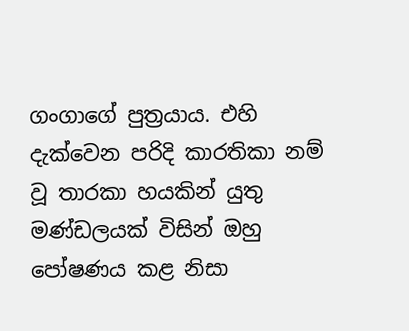ගංගාගේ පුත්‍රයාය. එහි දැක්වෙන පරිදි කාරතිකා නම් වූ තාරකා හයකින් යුතු මණ්ඩලයක් විසින් ඔහු පෝෂණය කළ නිසා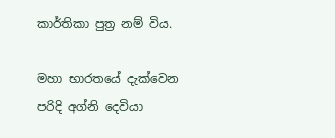කාර්තිකා පුත්‍ර නම් විය.

මහා භාරතයේ දැක්වෙන පරිදි අග්නි දෙවියා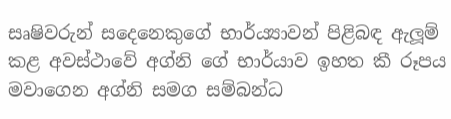සෘෂිවරුන් සදෙනෙකුගේ භාර්ය්‍යාවන් පිළිබඳ ඇලූම් කළ අවස්ථාවේ අග්නි ගේ භාර්යාව ඉහත කී රූපය මවාගෙන අග්නි සමග සම්බන්ධ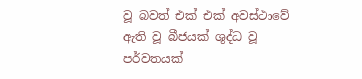වූ බවත් එක් එක් අවස්ථාවේ ඇති වූ බීජයක් ශුද්ධ වූ පර්වතයක්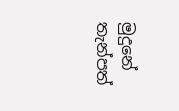මුදුනේ තැන්පත්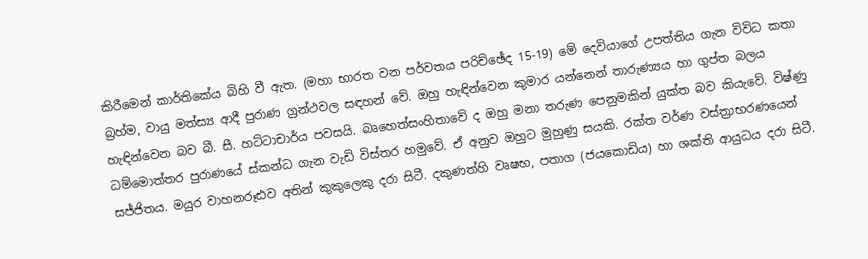කිරීමෙන් කාර්තිකේය බිහි වී ඇත. (මහා භාරත වන පර්වතය පරිච්ඡේද 15-19) මේ දෙවියාගේ උපත්තිය ගැන විවිධ කතා බ්‍රහ්ම, වායු මත්ස්‍ය ආදී පුරාණ ග්‍රන්ථවල සඳහන් වේ. ඔහු හැඳින්වෙන කුමාර යන්නෙන් තාරුණ්‍යය හා ගුප්ත බලය හැඳින්වෙන බව බී. සී. හට්ටාචාර්ය පවසයි. බෘහෙත්සංහිතාවේ ද ඔහු මනා තරුණ පෙනුමකින් යුක්ත බව කියැවේ. විෂ්ණු ධම්මොත්තර පුරාණයේ ස්කන්ධ ගැන වැඩි විස්තර හමුවේ. ඒ අනුව ඔහුට මුහුණු සයකි. රක්ත වර්ණ වස්ත්‍රාභරණයෙන් සජ්ජිතය. මයුර වාහනරූඪව අතින් කුකුලෙකු දරා සිටී. දකුණත්හි වෘෂභ, පතාග (ජයකොඩිය) හා ශක්ති ආයුධය දරා සිටී.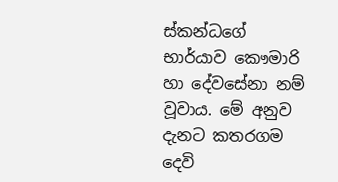ස්කන්ධගේ භාර්යාව කෞමාරි හා දේවසේනා නම් වූවාය. මේ අනුව දැනට කතරගම දෙවි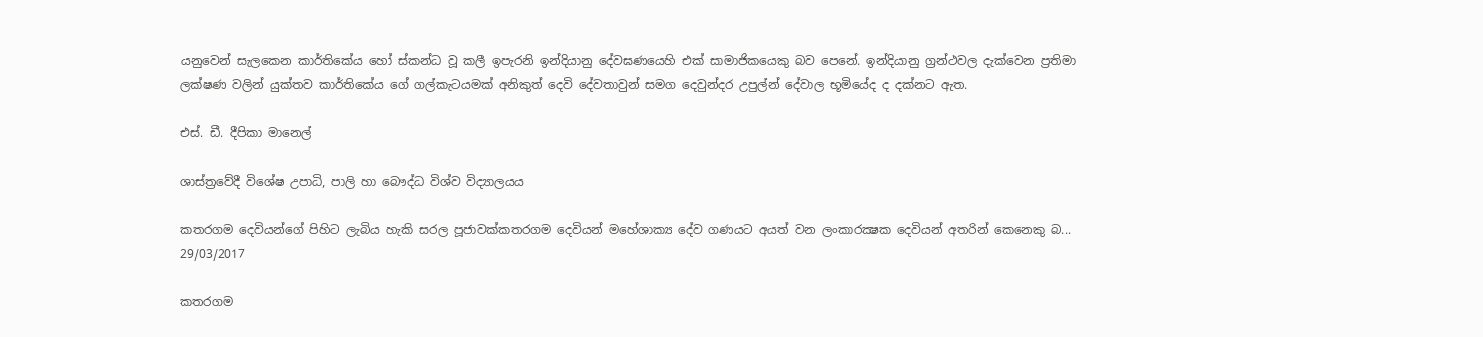යනුවෙන් සැලකෙන කාර්තිකේය හෝ ස්කන්ධ වූ කලී ඉපැරනි ඉන්දියානු දේවඝණයෙහි එක් සාමාජිකයෙකු බව පෙනේ. ඉන්දියානු ග්‍රන්ථවල දැක්වෙන ප්‍රතිමා ලක්ෂණ වලින් යුක්තව කාර්තිකේය ගේ ගල්කැටයමක් අනිකුත් දෙවි දේවතාවුන් සමග දෙවුන්දර උපුල්න් දේවාල භූමියේද ද දක්නට ඇත.

එස්. ඩී. දීපිකා මානෙල්

ශාස්ත්‍රවේදී විශේෂ උපාධි, පාලි හා බෞද්ධ විශ්ව විද්‍යාලයය

කතරගම දෙවියන්ගේ පිහිට ලැබිය හැකි සරල පූජාවක්‌කතරගම දෙවියන් මහේශාක්‍ය දේව ගණයට අයත් වන ලංකාරක්‍ෂක දෙවියන් අතරින් කෙනෙකු බ...
29/03/2017

කතරගම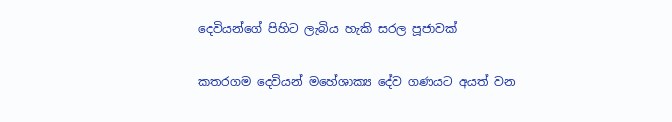දෙවියන්ගේ පිහිට ලැබිය හැකි සරල පූජාවක්‌

කතරගම දෙවියන් මහේශාක්‍ය දේව ගණයට අයත් වන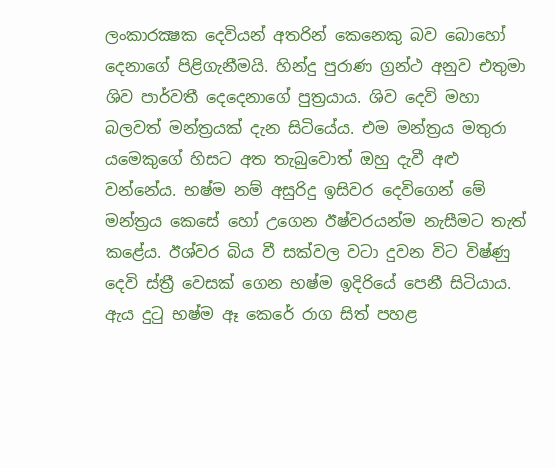ලංකාරක්‍ෂක දෙවියන් අතරින් කෙනෙකු බව බොහෝ දෙනාගේ පිළිගැනීමයි. හින්දු පුරාණ ග්‍රන්ථ අනුව එතුමා ශිව පාර්වතී දෙදෙනාගේ පුත්‍රයාය. ශිව දෙවි මහා බලවත් මන්ත්‍රයක්‌ දැන සිටියේය. එම මන්ත්‍රය මතුරා යමෙකුගේ හිසට අත තැබුවොත් ඔහු දැවී අළු වන්නේය. භෂ්ම නම් අසුරිදු ඉසිවර දෙවිගෙන් මේ මන්ත්‍රය කෙසේ හෝ උගෙන ඊෂ්වරයන්ම නැසීමට තැත් කළේය. ඊශ්වර බිය වී සක්‌වල වටා දුවන විට විෂ්ණු දෙවි ස්‌ත්‍රී වෙසක්‌ ගෙන භෂ්ම ඉදිරියේ පෙනී සිටියාය. ඇය දුටු භෂ්ම ඈ කෙරේ රාග සිත් පහළ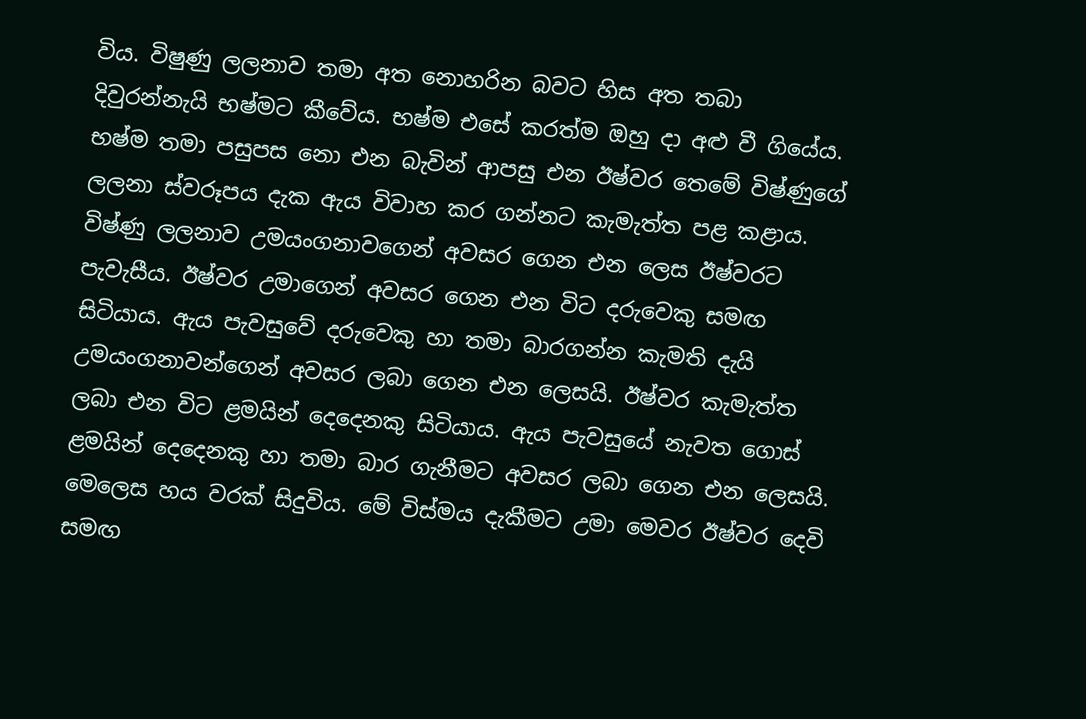විය. විෂුණු ලලනාව තමා අත නොහරින බවට හිස අත තබා දිවුරන්නැයි භෂ්මට කීවේය. භෂ්ම එසේ කරත්ම ඔහු දා අළු වී ගියේය. භෂ්ම තමා පසුපස නො එන බැවින් ආපසු එන ඊෂ්වර තෙමේ විෂ්ණුගේ ලලනා ස්‌වරූපය දැක ඇය විවාහ කර ගන්නට කැමැත්ත පළ කළාය. විෂ්ණු ලලනාව උමයංගනාවගෙන් අවසර ගෙන එන ලෙස ඊෂ්වරට පැවැසීය. ඊෂ්වර උමාගෙන් අවසර ගෙන එන විට දරුවෙකු සමඟ සිටියාය. ඇය පැවසුවේ දරුවෙකු හා තමා බාරගන්න කැමති දැයි උමයංගනාවන්ගෙන් අවසර ලබා ගෙන එන ලෙසයි. ඊෂ්වර කැමැත්ත ලබා එන විට ළමයින් දෙදෙනකු සිටියාය. ඇය පැවසුයේ නැවත ගොස්‌ ළමයින් දෙදෙනකු හා තමා බාර ගැනීමට අවසර ලබා ගෙන එන ලෙසයි. මෙලෙස හය වරක්‌ සිදුවිය. මේ විස්‌මය දැකීමට උමා මෙවර ඊෂ්වර දෙවි සමඟ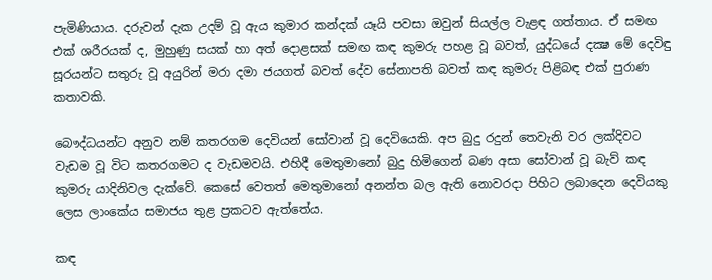පැමිණියාය. දරුවන් දැක උදම් වූ ඇය කුමාර කන්දක්‌ යෑයි පවසා ඔවුන් සියල්ල වැළඳ ගත්තාය. ඒ සමඟ එක්‌ ශරීරයක්‌ ද, මුහුණු සයක්‌ හා අත් දොළසක්‌ සමඟ කඳ කුමරු පහළ වූ බවත්, යුද්ධයේ දක්‍ෂ මේ දෙවිඳු සූරයන්ට සතුරු වූ අයුරින් මරා දමා ජයගත් බවත් දේව සේනාපති බවත් කඳ කුමරු පිළිබඳ එක්‌ පුරාණ කතාවකි.

බෞද්ධයන්ට අනුව නම් කතරගම දෙවියන් සෝවාන් වූ දෙවියෙකි. අප බුදු රදුන් තෙවැනි වර ලක්‌දිවට වැඩම වූ විට කතරගමට ද වැඩමවයි. එහිදී මෙතුමානෝ බුදු හිමිගෙන් බණ අසා සෝවාන් වූ බැව් කඳ කුමරු යාදිනිවල දැක්‌වේ. කෙසේ වෙතත් මෙතුමානෝ අනන්ත බල ඇති නොවරදා පිහිට ලබාදෙන දෙවියකු ලෙස ලාංකේය සමාජය තුළ ප්‍රකටව ඇත්තේය.

කඳ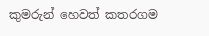කුමරුන් හෙවත් කතරගම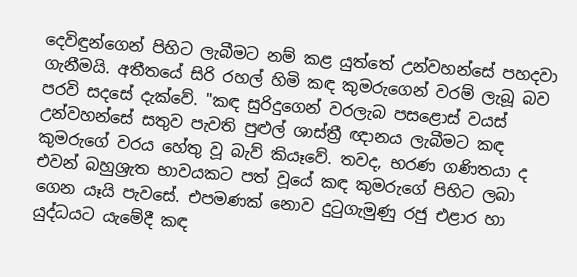දෙවිඳුන්ගෙන් පිහිට ලැබීමට නම් කළ යුත්තේ උන්වහන්සේ පහදවා ගැනීමයි. අතීතයේ සිරි රහල් හිමි කඳ කුමරුගෙන් වරම් ලැබූ බව පරවි සදසේ දැක්‌වේ. "කඳ සුරිදුගෙන් වරලැබ පසළොස්‌ වයස්‌ උන්වහන්සේ සතුව පැවති පුළුල් ශාස්‌ත්‍රී ඥානය ලැබීමට කඳ කුමරුගේ වරය හේතු වූ බැව් කියෑවේ. තවද, භරණ ගණිතයා ද එවන් බහුශ්‍රැත භාවයකට පත් වූයේ කඳ කුමරුගේ පිහිට ලබා ගෙන යෑයි පැවසේ. එපමණක්‌ නොව දුටුගැමුණු රජු එළාර හා යුද්ධයට යැමේදී කඳ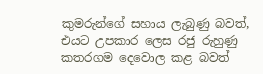කුමරුන්ගේ සහාය ලැබුණු බවත්, එයට උපකාර ලෙස රජු රුහුණු කතරගම දෙවොල කළ බවත්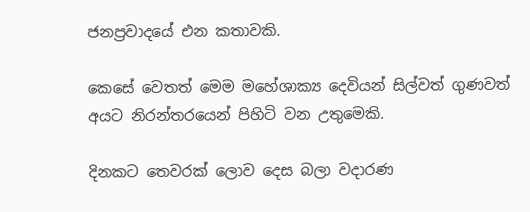ජනප්‍රවාදයේ එන කතාවකි.

කෙසේ වෙතත් මෙම මහේශාක්‍ය දෙවියන් සිල්වත් ගුණවත් අයට නිරන්තරයෙන් පිහිටි වන උතුමෙකි.

දිනකට තෙවරක්‌ ලොව දෙස බලා වදාරණ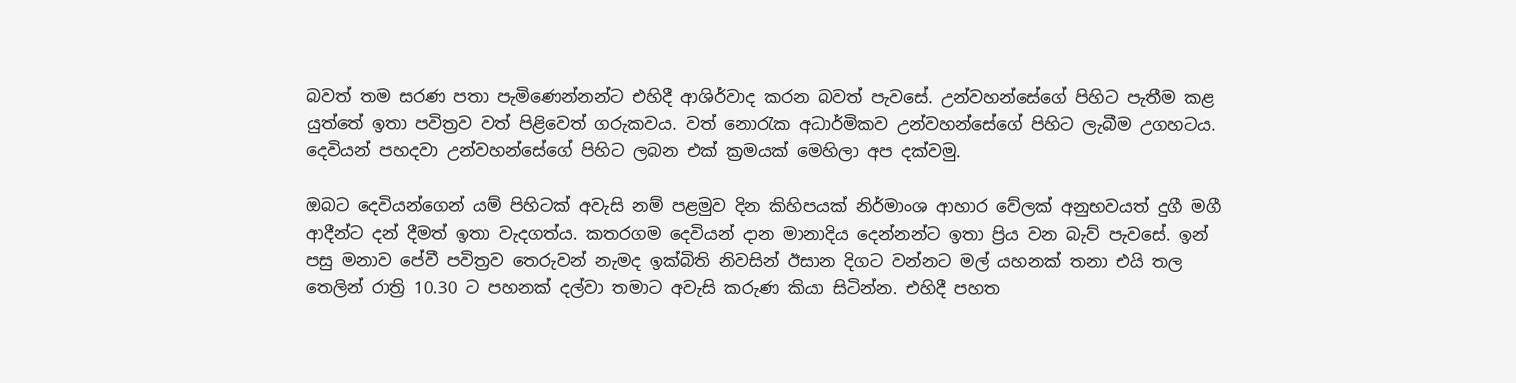බවත් තම සරණ පතා පැමිණෙන්නන්ට එහිදී ආශිර්වාද කරන බවත් පැවසේ. උන්වහන්සේගේ පිහිට පැතීම කළ යුත්තේ ඉතා පවිත්‍රව වත් පිළිවෙත් ගරුකවය. වත් නොරැක අධාර්මිකව උන්වහන්සේගේ පිහිට ලැබීම උගහටය. දෙවියන් පහදවා උන්වහන්සේගේ පිහිට ලබන එක්‌ ක්‍රමයක්‌ මෙහිලා අප දක්‌වමු.

ඔබට දෙවියන්ගෙන් යම් පිහිටක්‌ අවැසි නම් පළමුව දින කිහිපයක්‌ නිර්මාංශ ආහාර වේලක්‌ අනුභවයත් දුගී මගී ආදීන්ට දන් දීමත් ඉතා වැදගත්ය. කතරගම දෙවියන් දාන මානාදිය දෙන්නන්ට ඉතා ප්‍රිය වන බැව් පැවසේ. ඉන් පසු මනාව පේවී පවිත්‍රව තෙරුවන් නැමද ඉක්‌බිති නිවසින් ඊසාන දිගට වන්නට මල් යහනක්‌ තනා එයි තල තෙලින් රාත්‍රි 10.30 ට පහනක්‌ දල්වා තමාට අවැසි කරුණ කියා සිටින්න. එහිදී පහත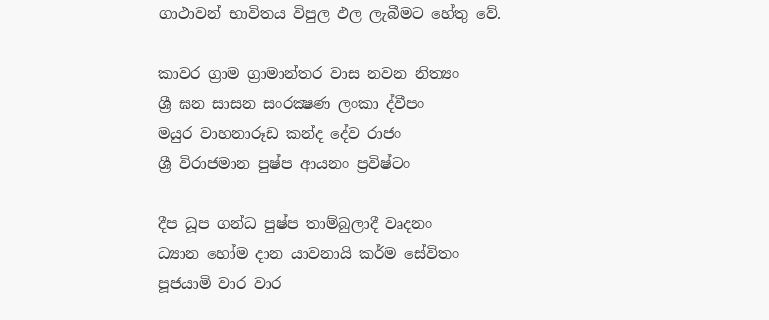ගාථාවන් භාවිතය විපුල ඵල ලැබීමට හේතු වේ.

කාවර ග්‍රාම ග්‍රාමාන්තර වාස නවන නිත්‍යං
ශ්‍රී ඝන සාසන සංරක්‍ෂණ ලංකා ද්වීපං
මයුර වාහනාරූඩ කන්ද දේව රාජං
ශ්‍රී විරාජමාන පුෂ්ප ආයනං ප්‍රවිෂ්ටං

දීප ධූප ගන්ධ පුෂ්ප තාම්බුලාදී වෘදනං
ධ්‍යාන හෝම දාන යාවනායි කර්ම සේවිතං
පූජයාමි වාර වාර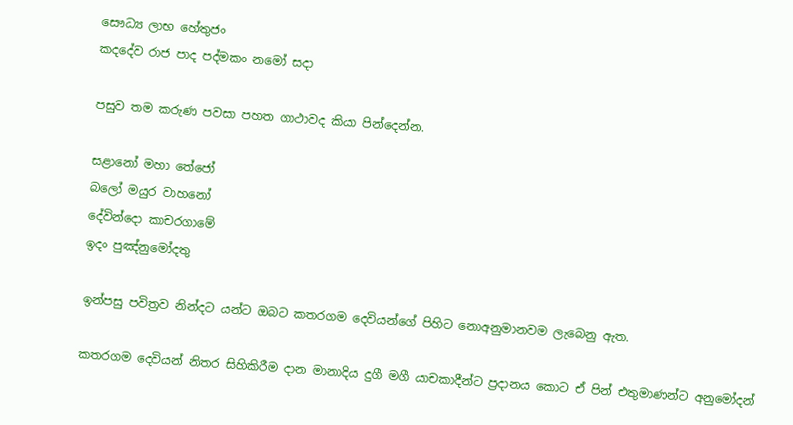සෞධ්‍ය ලාභ හේතුජං
කදදේව රාජ පාද පද්මකං නමෝ සදා

පසුව තම කරුණ පවසා පහත ගාථාවද කියා පින්දෙන්න.

සළානෝ මහා තේජෝ
බලෝ මයුර වාහනෝ
දේවින්දො කාචරගාමේ
ඉදං පුඤ්නුමෝදතු

ඉන්පසු පවිත්‍රව නින්දට යන්ට ඔබට කතරගම දෙවියන්ගේ පිහිට නොඅනුමානවම ලැබෙනු ඇත.

කතරගම දෙවියන් නිතර සිහිකිරීම දාන මානාදිය දුගී මගී යාචකාදීන්ට ප්‍රදානය කොට ඒ පින් එතුමාණන්ට අනුමෝදන්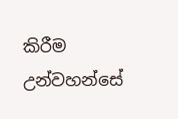කිරීම උන්වහන්සේ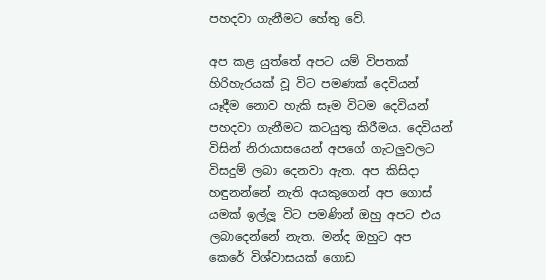පහදවා ගැනීමට හේතු වේ.

අප කළ යුත්තේ අපට යම් විපතක්‌ හිරිහැරයක්‌ වූ විට පමණක්‌ දෙවියන් යෑදීම නොව හැකි සෑම විටම දෙවියන් පහදවා ගැනීමට කටයුතු කිරීමය. දෙවියන් විසින් නිරායාසයෙන් අපගේ ගැටලුවලට විසදුම් ලබා දෙනවා ඇත. අප කිසිදා හඳුනන්නේ නැති අයකුගෙන් අප ගොස්‌ යමක්‌ ඉල්ලූ විට පමණින් ඔහු අපට එය ලබාදෙන්නේ නැත. මන්ද ඔහුට අප කෙරේ විශ්වාසයක්‌ ගොඩ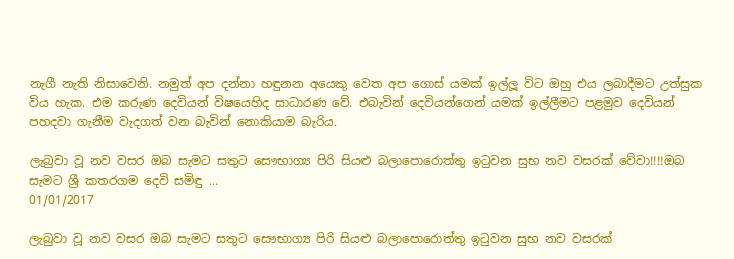නැගී නැති නිසාවෙනි. නමුත් අප දන්නා හඳුනන අයෙකු වෙත අප ගොස්‌ යමක්‌ ඉල්ලූ විට ඔහු එය ලබාදීමට උත්සුක විය හැක. එම කරුණ දෙවියන් විෂයෙහිද සාධාරණ වේ. එබැවින් දෙවියන්ගෙන් යමක්‌ ඉල්ලීමට පළමුව දෙවියන් පහදවා ගැනීම වැදගත් වන බැවින් නොකියාම බැරිය.

ලැබුවා වූ නව වසර ඔබ සැමට සතුට සෞභාග්‍ය පිරි සියළු බලාපොරොත්තු ඉටුවන සුභ නව වසරක් වේවා!!!!ඔබ සැමට ශ්‍රී කතරගම දෙවි සමිඳු ...
01/01/2017

ලැබුවා වූ නව වසර ඔබ සැමට සතුට සෞභාග්‍ය පිරි සියළු බලාපොරොත්තු ඉටුවන සුභ නව වසරක්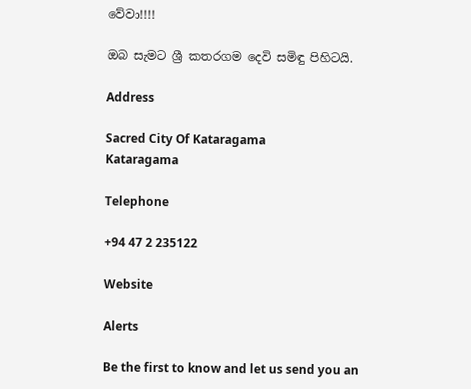වේවා!!!!

ඔබ සැමට ශ්‍රී කතරගම දෙවි සමිඳු පිහිටයි.

Address

Sacred City Of Kataragama
Kataragama

Telephone

+94 47 2 235122

Website

Alerts

Be the first to know and let us send you an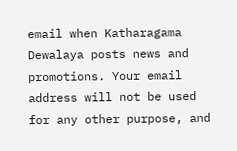email when Katharagama Dewalaya posts news and promotions. Your email address will not be used for any other purpose, and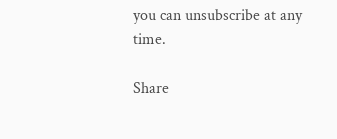you can unsubscribe at any time.

Share